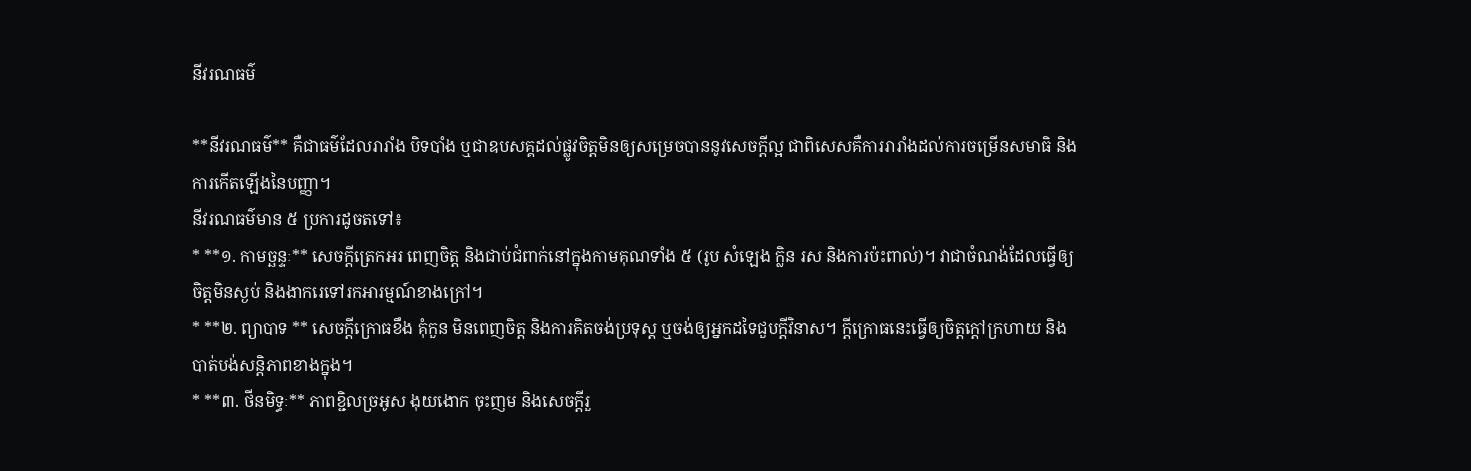នីវរណធម៌

**នីវរណធម៌** គឺជាធម៌ដែលរារាំង បិទបាំង ឬជាឧបសគ្គដល់ផ្លូវចិត្តមិនឲ្យសម្រេចបាននូវសេចក្តីល្អ ជាពិសេសគឺការរារាំងដល់ការចម្រើនសមាធិ និងការកើតឡើងនៃបញ្ញា។
នីវរណធម៌មាន ៥ ប្រការដូចតទៅ៖
* **១. កាមច្ឆន្ទៈ** សេចក្តីត្រេកអរ ពេញចិត្ត និងជាប់ជំពាក់នៅក្នុងកាមគុណទាំង ៥ (រូប សំឡេង ក្លិន រស និងការប៉ះពាល់)។ វាជាចំណង់ដែលធ្វើឲ្យចិត្តមិនស្ងប់ និងងាករេទៅរកអារម្មណ៍ខាងក្រៅ។
* **២. ព្យាបាទ ** សេចក្តីក្រោធខឹង គុំកួន មិនពេញចិត្ត និងការគិតចង់ប្រទុស្ត ឬចង់ឲ្យអ្នកដទៃជួបក្តីវិនាស។ ក្តីក្រោធនេះធ្វើឲ្យចិត្តក្តៅក្រហាយ និងបាត់បង់សន្តិភាពខាងក្នុង។
* **៣. ថីនមិទ្ធៈ** ភាពខ្ជិលច្រអូស ងុយងោក ចុះញម និងសេចក្តីរួ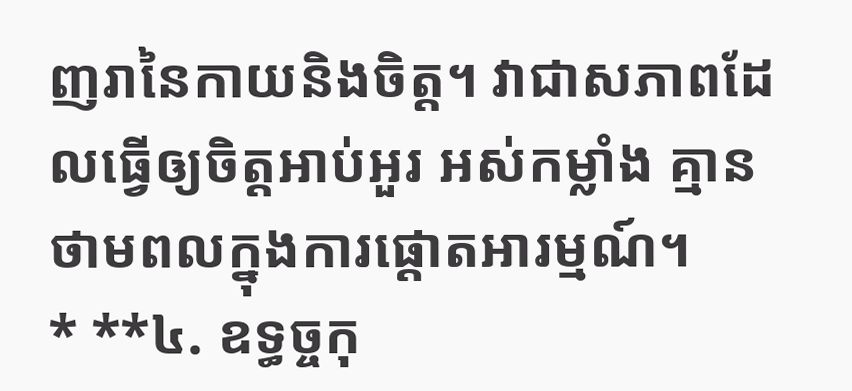ញរានៃកាយនិងចិត្ត។ វាជាសភាពដែលធ្វើឲ្យចិត្តអាប់អួរ អស់កម្លាំង គ្មានថាមពលក្នុងការផ្តោតអារម្មណ៍។
* **៤. ឧទ្ធច្ចកុ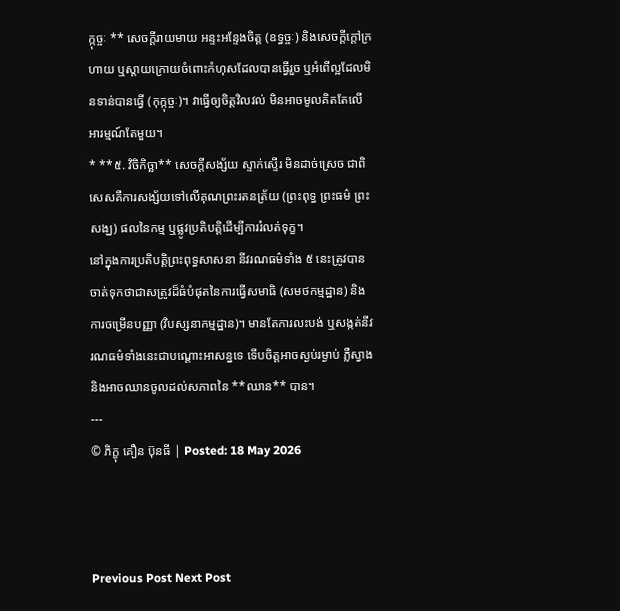ក្កុច្ចៈ ** សេចក្តីរាយមាយ អន្ទះអន្ទែងចិត្ត (ឧទ្ធច្ចៈ) និងសេចក្តីក្តៅក្រហាយ ឬស្តាយក្រោយចំពោះកំហុសដែលបានធ្វើរួច ឬអំពើល្អដែលមិនទាន់បានធ្វើ (កុក្កុច្ចៈ)។ វាធ្វើឲ្យចិត្តវិលវល់ មិនអាចមូលគិតតែលើអារម្មណ៍តែមួយ។
* **៥. វិចិកិច្ឆា** សេចក្តីសង្ស័យ ស្ទាក់ស្ទើរ មិនដាច់ស្រេច ជាពិសេសគឺការសង្ស័យទៅលើគុណព្រះរតនត្រ័យ (ព្រះពុទ្ធ ព្រះធម៌ ព្រះសង្ឃ) ផលនៃកម្ម ឬផ្លូវប្រតិបត្តិដើម្បីការរំលត់ទុក្ខ។
នៅក្នុងការប្រតិបត្តិព្រះពុទ្ធសាសនា នីវរណធម៌ទាំង ៥ នេះត្រូវបានចាត់ទុកថាជាសត្រូវដ៏ធំបំផុតនៃការធ្វើសមាធិ (សមថកម្មដ្ឋាន) និងការចម្រើនបញ្ញា (វិបស្សនាកម្មដ្ឋាន)។ មានតែការលះបង់ ឬសង្កត់នីវរណធម៌ទាំងនេះជាបណ្តោះអាសន្នទេ ទើបចិត្តអាចស្ងប់រម្ងាប់ ភ្លឺស្វាង និងអាចឈានចូលដល់សភាពនៃ **ឈាន** បាន។
---
© ភិក្ខុ គឿន ប៊ុនធី | Posted: 18 May 2026



Previous Post Next Post